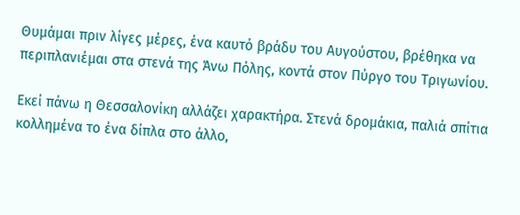Θυμάμαι πριν λίγες μέρες, ένα καυτό βράδυ του Αυγούστου, βρέθηκα να περιπλανιέμαι στα στενά της Άνω Πόλης, κοντά στον Πύργο του Τριγωνίου.

Εκεί πάνω η Θεσσαλονίκη αλλάζει χαρακτήρα. Στενά δρομάκια, παλιά σπίτια κολλημένα το ένα δίπλα στο άλλο,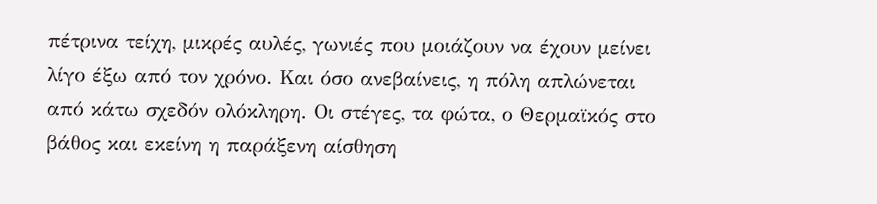πέτρινα τείχη, μικρές αυλές, γωνιές που μοιάζουν να έχουν μείνει λίγο έξω από τον χρόνο. Και όσο ανεβαίνεις, η πόλη απλώνεται από κάτω σχεδόν ολόκληρη. Οι στέγες, τα φώτα, ο Θερμαϊκός στο βάθος και εκείνη η παράξενη αίσθηση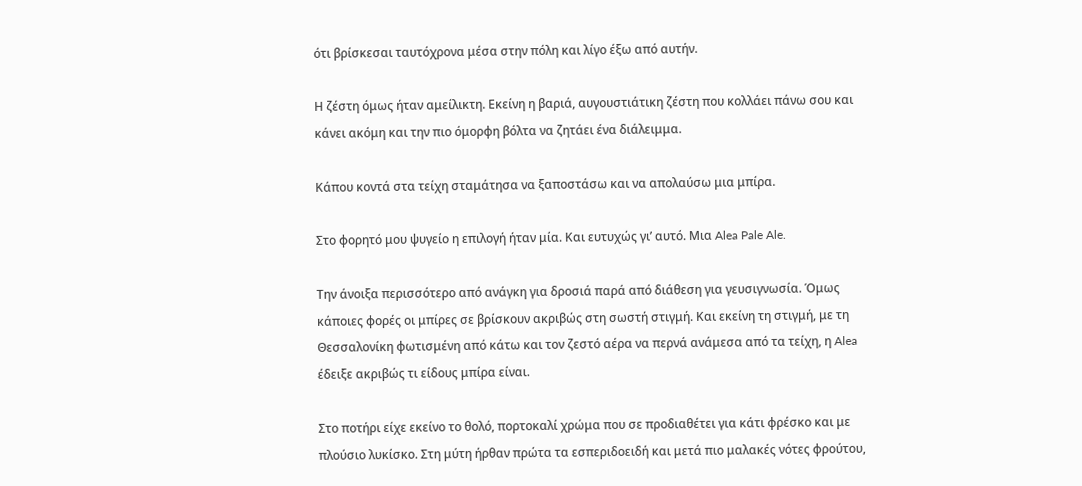ότι βρίσκεσαι ταυτόχρονα μέσα στην πόλη και λίγο έξω από αυτήν.

Η ζέστη όμως ήταν αμείλικτη. Εκείνη η βαριά, αυγουστιάτικη ζέστη που κολλάει πάνω σου και κάνει ακόμη και την πιο όμορφη βόλτα να ζητάει ένα διάλειμμα.

Κάπου κοντά στα τείχη σταμάτησα να ξαποστάσω και να απολαύσω μια μπίρα.

Στο φορητό μου ψυγείο η επιλογή ήταν μία. Και ευτυχώς γι’ αυτό. Μια Alea Pale Ale.

Την άνοιξα περισσότερο από ανάγκη για δροσιά παρά από διάθεση για γευσιγνωσία. Όμως κάποιες φορές οι μπίρες σε βρίσκουν ακριβώς στη σωστή στιγμή. Και εκείνη τη στιγμή, με τη Θεσσαλονίκη φωτισμένη από κάτω και τον ζεστό αέρα να περνά ανάμεσα από τα τείχη, η Alea έδειξε ακριβώς τι είδους μπίρα είναι.

Στο ποτήρι είχε εκείνο το θολό, πορτοκαλί χρώμα που σε προδιαθέτει για κάτι φρέσκο και με πλούσιο λυκίσκο. Στη μύτη ήρθαν πρώτα τα εσπεριδοειδή και μετά πιο μαλακές νότες φρούτου,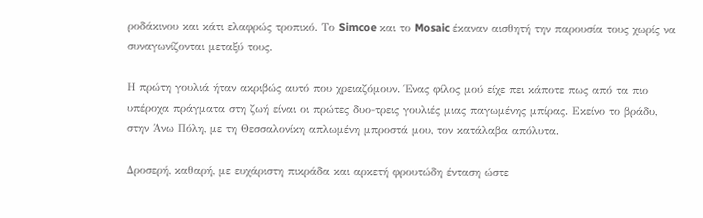ροδάκινου και κάτι ελαφρώς τροπικό. Το Simcoe και το Mosaic έκαναν αισθητή την παρουσία τους χωρίς να συναγωνίζονται μεταξύ τους.

Η πρώτη γουλιά ήταν ακριβώς αυτό που χρειαζόμουν. Ένας φίλος μού είχε πει κάποτε πως από τα πιο υπέροχα πράγματα στη ζωή είναι οι πρώτες δυο-τρεις γουλιές μιας παγωμένης μπίρας. Εκείνο το βράδυ, στην Άνω Πόλη, με τη Θεσσαλονίκη απλωμένη μπροστά μου, τον κατάλαβα απόλυτα.

Δροσερή, καθαρή, με ευχάριστη πικράδα και αρκετή φρουτώδη ένταση ώστε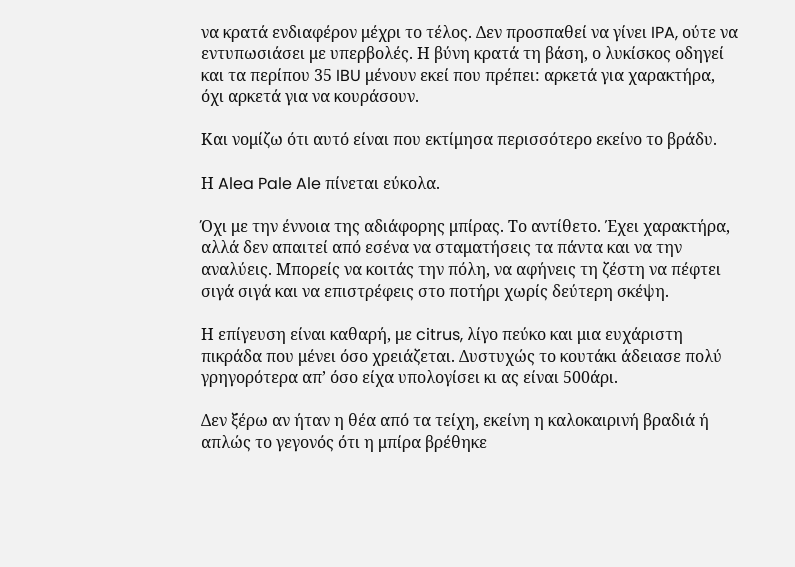να κρατά ενδιαφέρον μέχρι το τέλος. Δεν προσπαθεί να γίνει IPA, ούτε να εντυπωσιάσει με υπερβολές. Η βύνη κρατά τη βάση, ο λυκίσκος οδηγεί και τα περίπου 35 IBU μένουν εκεί που πρέπει: αρκετά για χαρακτήρα, όχι αρκετά για να κουράσουν.

Και νομίζω ότι αυτό είναι που εκτίμησα περισσότερο εκείνο το βράδυ.

Η Alea Pale Ale πίνεται εύκολα.

Όχι με την έννοια της αδιάφορης μπίρας. Το αντίθετο. Έχει χαρακτήρα, αλλά δεν απαιτεί από εσένα να σταματήσεις τα πάντα και να την αναλύεις. Μπορείς να κοιτάς την πόλη, να αφήνεις τη ζέστη να πέφτει σιγά σιγά και να επιστρέφεις στο ποτήρι χωρίς δεύτερη σκέψη.

Η επίγευση είναι καθαρή, με citrus, λίγο πεύκο και μια ευχάριστη πικράδα που μένει όσο χρειάζεται. Δυστυχώς το κουτάκι άδειασε πολύ γρηγορότερα απ’ όσο είχα υπολογίσει κι ας είναι 500άρι.

Δεν ξέρω αν ήταν η θέα από τα τείχη, εκείνη η καλοκαιρινή βραδιά ή απλώς το γεγονός ότι η μπίρα βρέθηκε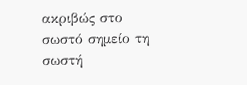ακριβώς στο σωστό σημείο τη σωστή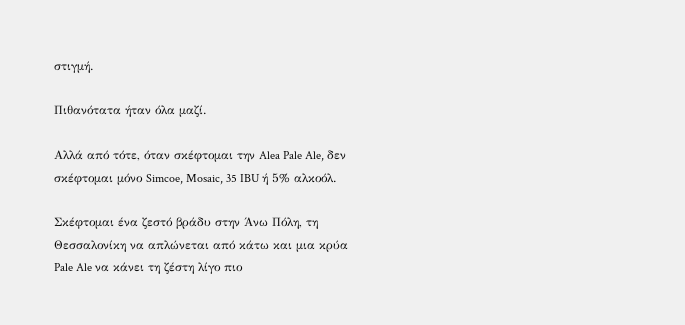στιγμή.

Πιθανότατα ήταν όλα μαζί.

Αλλά από τότε, όταν σκέφτομαι την Alea Pale Ale, δεν σκέφτομαι μόνο Simcoe, Mosaic, 35 IBU ή 5% αλκοόλ.

Σκέφτομαι ένα ζεστό βράδυ στην Άνω Πόλη, τη Θεσσαλονίκη να απλώνεται από κάτω και μια κρύα Pale Ale να κάνει τη ζέστη λίγο πιο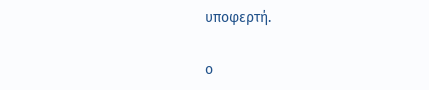υποφερτή.

ο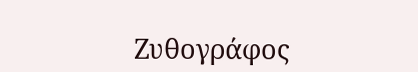Ζυθογράφος